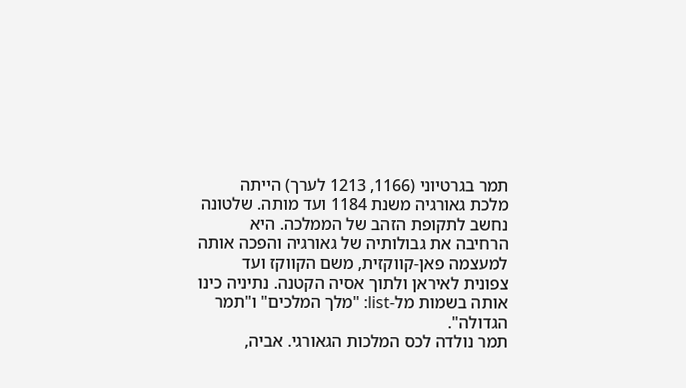תמר בגרטיוני (1166, 1213 לערך) הייתה מלכת גאורגיה משנת 1184 ועד מותה. שלטונה נחשב לתקופת הזהב של הממלכה. היא הרחיבה את גבולותיה של גאורגיה והפכה אותה למעצמה פאן-קווקזית, משם הקווקז ועד צפונית לאיראן ולתוך אסיה הקטנה. נתיניה כינו אותה בשמות מל-list: "מלך המלכים" ו"תמר הגדולה".
תמר נולדה לכס המלכות הגאורגי. אביה,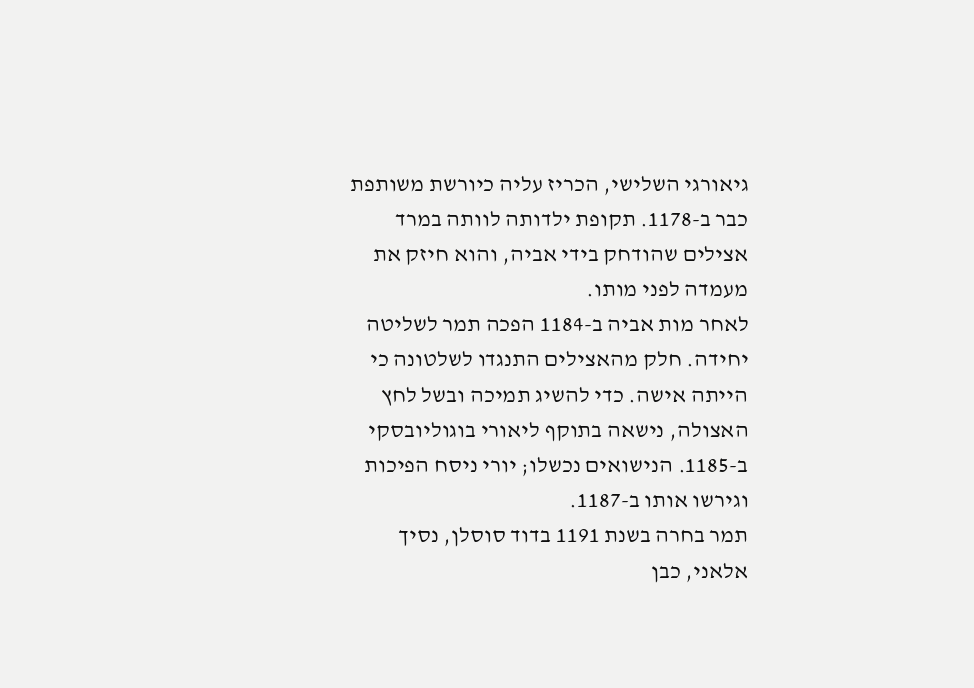גיאורגי השלישי, הכריז עליה כיורשת משותפת כבר ב-1178. תקופת ילדותה לוותה במרד אצילים שהודחק בידי אביה, והוא חיזק את מעמדה לפני מותו.
לאחר מות אביה ב-1184 הפכה תמר לשליטה יחידה. חלק מהאצילים התנגדו לשלטונה כי הייתה אישה. כדי להשיג תמיכה ובשל לחץ האצולה, נישאה בתוקף ליאורי בוגוליובסקי ב-1185. הנישואים נכשלו; יורי ניסח הפיכות וגירשו אותו ב-1187.
תמר בחרה בשנת 1191 בדוד סוסלן, נסיך אלאני, כבן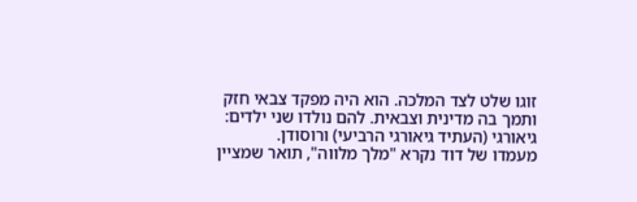זוגו שלט לצד המלכה. הוא היה מפקד צבאי חזק ותמך בה מדינית וצבאית. להם נולדו שני ילדים: גיאורגי (העתיד גיאורגי הרביעי) ורוסודן.
מעמדו של דוד נקרא "מלך מלווה", תואר שמציין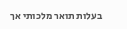בעלות תואר מלכותי אך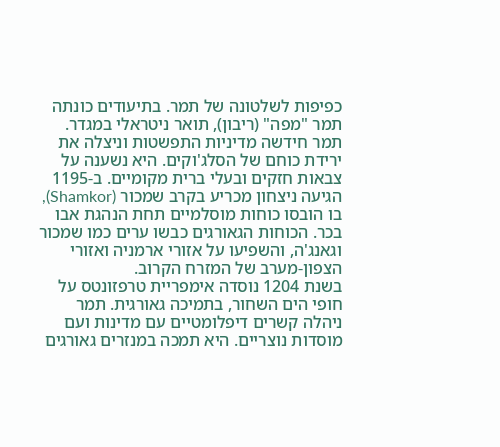כפיפות לשלטונה של תמר. בתיעודים כונתה תמר "מפה" (ריבון), תואר ניטראלי במגדר.
תמר חידשה מדיניות התפשטות וניצלה את ירידת כוחם של הסלג'וקים. היא נשענה על צבאות חזקים ובעלי ברית מקומיים. ב-1195 הגיעה ניצחון מכריע בקרב שמכור (Shamkor), בו הובסו כוחות מוסלמיים תחת הנהגת אבו בכר. הכוחות הגאורגים כבשו ערים כמו שמכור וגאנג'ה, והשפיעו על אזורי ארמניה ואזורי הצפון-מערב של המזרח הקרוב.
בשנת 1204 נוסדה אימפריית טרפזונטס על חופי הים השחור, בתמיכה גאורגית. תמר ניהלה קשרים דיפלומטיים עם מדינות ועם מוסדות נוצריים. היא תמכה במנזרים גאורגים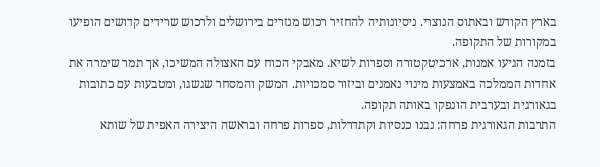בארץ הקודש ובאתוס הנוצרי. ניסיונותיה להחזיר רכוש מנזרים בירושלים ולרכוש שרידים קדושים הופיעו במקורות של התקופה.
בזמנה הגיעו אמנות, ארכיטקטורה וספרות לשיא. מאבקי הכוח עם האצולה המשיכו, אך תמר שימרה את אחדות הממלכה באמצעות מינוי נאמנים וביזור סמכויות. המשק והמסחר שגשגו, ומטבעות עם כתובות בגאורגית ובערבית הונפקו באותה תקופה.
התרבות הגאורגית פרחה: נבנו כנסיות וקתדרלות, ספרות פרחה ובראשה היצירה האפית של שותא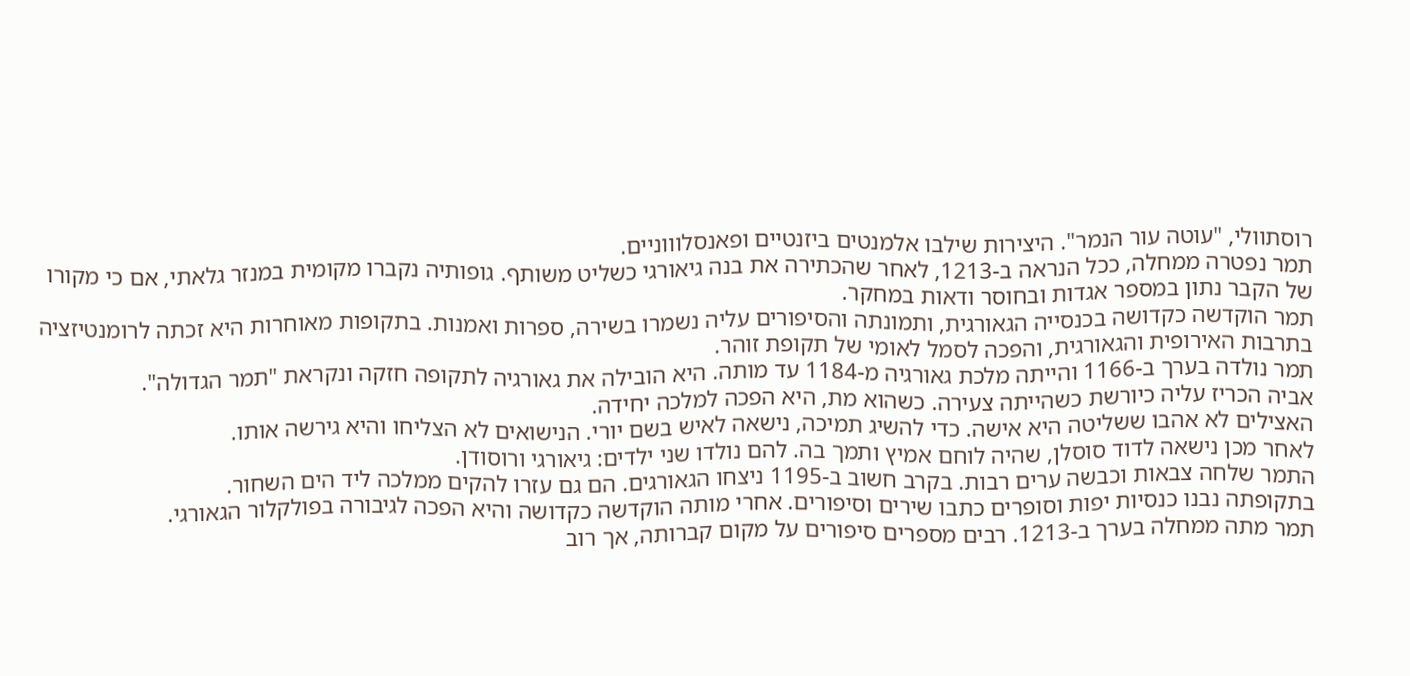רוסתוולי, "עוטה עור הנמר". היצירות שילבו אלמנטים ביזנטיים ופאנסלוווניים.
תמר נפטרה ממחלה, ככל הנראה ב-1213, לאחר שהכתירה את בנה גיאורגי כשליט משותף. גופותיה נקברו מקומית במנזר גלאתי, אם כי מקורו של הקבר נתון במספר אגדות ובחוסר ודאות במחקר.
תמר הוקדשה כקדושה בכנסייה הגאורגית, ותמונתה והסיפורים עליה נשמרו בשירה, ספרות ואמנות. בתקופות מאוחרות היא זכתה לרומנטיזציה בתרבות האירופית והגאורגית, והפכה לסמל לאומי של תקופת זוהר.
תמר נולדה בערך ב-1166 והייתה מלכת גאורגיה מ-1184 עד מותה. היא הובילה את גאורגיה לתקופה חזקה ונקראת "תמר הגדולה".
אביה הכריז עליה כיורשת כשהייתה צעירה. כשהוא מת, היא הפכה למלכה יחידה.
האצילים לא אהבו ששליטה היא אישה. כדי להשיג תמיכה, נישאה לאיש בשם יורי. הנישואים לא הצליחו והיא גירשה אותו.
לאחר מכן נישאה לדוד סוסלן, שהיה לוחם אמיץ ותמך בה. להם נולדו שני ילדים: גיאורגי ורוסודן.
התמר שלחה צבאות וכבשה ערים רבות. בקרב חשוב ב-1195 ניצחו הגאורגים. הם גם עזרו להקים ממלכה ליד הים השחור.
בתקופתה נבנו כנסיות יפות וסופרים כתבו שירים וסיפורים. אחרי מותה הוקדשה כקדושה והיא הפכה לגיבורה בפולקלור הגאורגי.
תמר מתה ממחלה בערך ב-1213. רבים מספרים סיפורים על מקום קברותה, אך רוב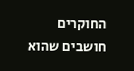החוקרים חושבים שהוא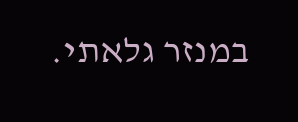במנזר גלאתי.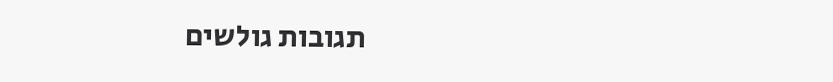תגובות גולשים